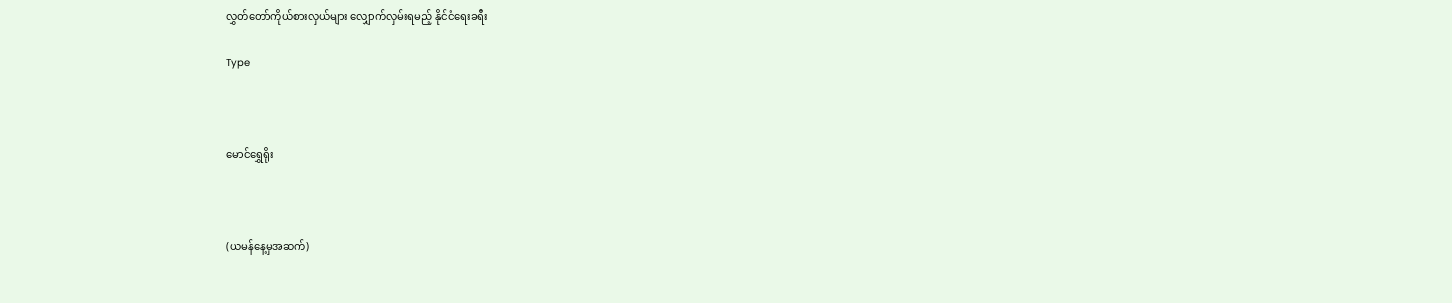လွှတ်တော်ကိုယ်စားလှယ်များ လျှောက်လှမ်းရမည့် နိုင်ငံရေးခရီး

Type



မောင်‌ရွှေရိုး



(ယမန်နေ့မှအဆက်)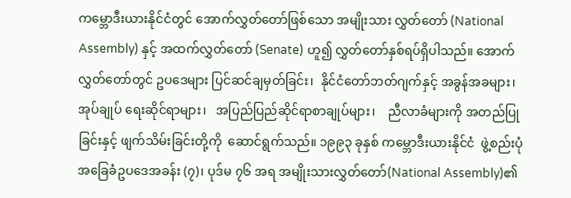ကမ္ဘောဒီးယားနိုင်ငံတွင် အောက်လွှတ်တော်ဖြစ်သော အမျိုးသား လွှတ်တော် (National Assembly) နှင့် အထက်လွှတ်တော် (Senate) ဟူ၍ လွှတ်တော်နှစ်ရပ်ရှိပါသည်။ အောက်လွှတ်တော်တွင် ဥပဒေများ ပြင်ဆင်ချမှတ်ခြင်း၊  နိုင်ငံတော်ဘတ်ဂျက်နှင့် အခွန်အခများ၊ အုပ်ချုပ် ရေးဆိုင်ရာများ၊   အပြည်ပြည်ဆိုင်ရာစာချုပ်များ၊    ညီလာခံများကို အတည်ပြုခြင်းနှင့် ဖျက်သိမ်းခြင်းတို့ကို  ဆောင်ရွက်သည်။ ၁၉၉၃ ခုနှစ် ကမ္ဘောဒီးယားနိုင်ငံ  ဖွဲ့စည်းပုံအခြေခံဥပဒေအခန်း (၇)၊ ပုဒ်မ ၇၆ အရ အမျိုးသားလွှတ်တော်(National Assembly)၏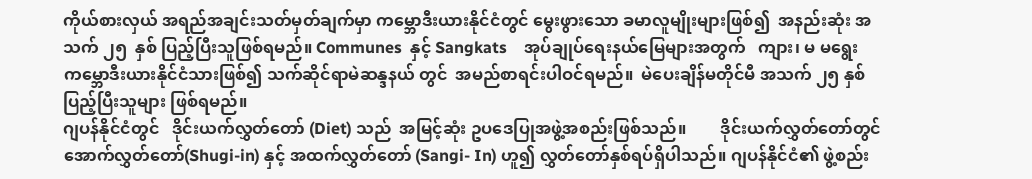ကိုယ်စားလှယ် အရည်အချင်းသတ်မှတ်ချက်မှာ ကမ္ဘောဒီးယားနိုင်ငံတွင် မွေးဖွားသော ခမာလူမျိုးများဖြစ်၍  အနည်းဆုံး အသက် ၂၅  နှစ် ပြည့်ပြီးသူဖြစ်ရမည်။ Communes  နှင့် Sangkats    အုပ်ချုပ်ရေးနယ်မြေများအတွက်   ကျား၊ မ မရွေး  ကမ္ဘောဒီးယားနိုင်ငံသားဖြစ်၍ သက်ဆိုင်ရာမဲဆန္ဒနယ် တွင်  အမည်စာရင်းပါဝင်ရမည်။  မဲပေးချိန်မတိုင်မီ အသက် ၂၅ နှစ် ပြည့်ပြီးသူများ ဖြစ်ရမည်။
ဂျပန်နိုင်ငံတွင်   ဒိုင်းယက်လွှတ်တော် (Diet) သည်  အမြင့်ဆုံး ဥပဒေပြုအဖွဲ့အစည်းဖြစ်သည်။        ဒိုင်းယက်လွှတ်တော်တွင် အောက်လွှတ်တော်(Shugi-in) နှင့် အထက်လွှတ်တော် (Sangi- In) ဟူ၍ လွှတ်တော်နှစ်ရပ်ရှိပါသည်။ ဂျပန်နိုင်ငံ၏ ဖွဲ့စည်း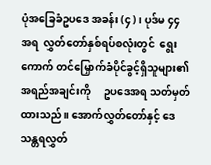ပုံအခြေခံဥပဒေ အခန်း (၄)၊ ပုဒ်မ ၄၄ အရ  လွှတ်တော်နှစ်ရပ်စလုံးတွင်  ရွေးကောက် တင်မြှောက်ခံပိုင်ခွင့်ရှိသူများ၏     အရည်အချင်းကို     ဥပဒေအရ သတ်မှတ်ထားသည်။ အောက်လွှတ်တော်နှင့် ဒေသန္တရလွှတ်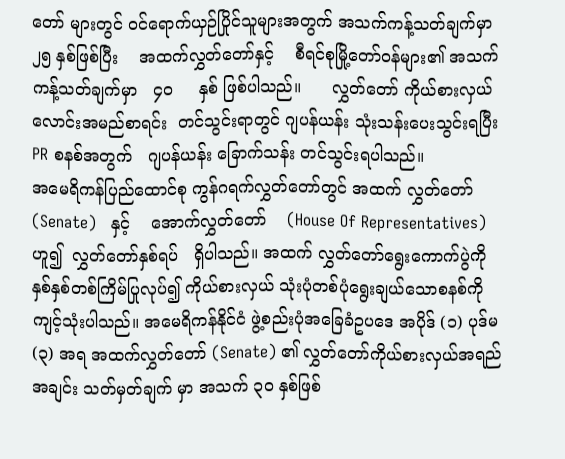တော် များတွင် ဝင်ရောက်ယှဉ်ပြိုင်သူများအတွက် အသက်ကန့်သတ်ချက်မှာ ၂၅ နှစ်ဖြစ်ပြီး    အထက်လွှတ်တော်နှင့်    စီရင်စုမြို့တော်ဝန်များ၏ အသက်ကန့်သတ်ချက်မှာ   ၄၀     နှစ် ဖြစ်ပါသည်။      လွှတ်တော် ကိုယ်စားလှယ်လောင်းအမည်စာရင်း  တင်သွင်းရာတွင် ဂျပန်ယန်း သုံးသန်းပေးသွင်းရပြီး PR စနစ်အတွက်   ဂျပန်ယန်း ခြောက်သန်း တင်သွင်းရပါသည်။
အမေရိကန်ပြည်ထောင်စု ကွန်ဂရက်လွှတ်တော်တွင် အထက် လွှတ်တော်   (Senate)   နှင့်    အောက်လွှတ်တော်    (House Of Representatives)ဟူ၍  လွှတ်တော်နှစ်ရပ်   ရှိပါသည်။ အထက် လွှတ်တော်ရွေးကောက်ပွဲကို နှစ်နှစ်တစ်ကြိမ်ပြုလုပ်၍ ကိုယ်စားလှယ် သုံးပုံတစ်ပုံရွေးချယ်သောစနစ်ကို ကျင့်သုံးပါသည်။ အမေရိကန်နိုင်ငံ ဖွဲ့စည်းပုံအခြေခံဥပဒေ အပိုဒ် (၁) ပုဒ်မ (၃) အရ အထက်လွှတ်တော် (Senate) ၏ လွှတ်တော်ကိုယ်စားလှယ်အရည်အချင်း သတ်မှတ်ချက် မှာ အသက် ၃၀ နှစ်ဖြစ်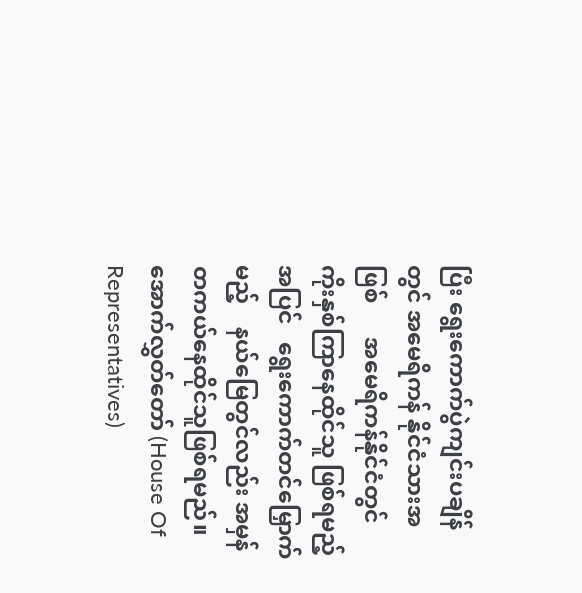ပြီး ရွေးကောက်ပွဲကျင်းပချိန်တွင် အမေရိကန် နိုင်ငံသားအဖြစ်      အမေရိကန်နိုင်ငံတွင်    ကိုးနှစ်ကြာနေထိုင်သူ ဖြစ်ရမည့်အပြင်   ရွေးကောက်တင်မြှောက်မည့်    နယ်မြေတွင်လည်း အမှန်တကယ်နေထိုင်သူဖြစ်ရမည်။ အောက်လွှတ်တော် (House Of Representatives)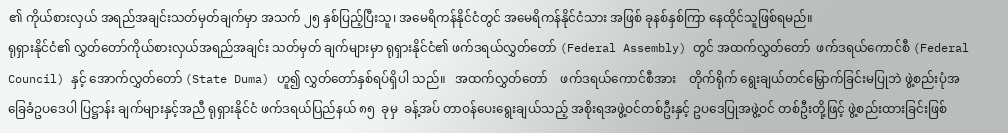၏ ကိုယ်စားလှယ် အရည်အချင်းသတ်မှတ်ချက်မှာ အသက် ၂၅ နှစ်ပြည့်ပြီးသူ၊ အမေရိကန်နိုင်ငံတွင် အမေရိကန်နိုင်ငံသား အဖြစ် ခုနစ်နှစ်ကြာ နေထိုင်သူဖြစ်ရမည်။
ရုရှားနိုင်ငံ၏ လွှတ်တော်ကိုယ်စားလှယ်အရည်အချင်း သတ်မှတ် ချက်များမှာ ရုရှားနိုင်ငံ၏ ဖက်ဒရယ်လွှတ်တော် (Federal Assembly) တွင် အထက်လွှတ်တော်  ဖက်ဒရယ်ကောင်စီ (Federal Council) နှင့် အောက်လွှတ်တော် (State Duma) ဟူ၍ လွှတ်တော်နှစ်ရပ်ရှိပါ သည်။   အထက်လွှတ်တော်    ဖက်ဒရယ်ကောင်စီအား    တိုက်ရိုက် ရွေးချယ်တင်မြှောက်ခြင်းမပြုဘဲ ဖွဲ့စည်းပုံအခြေခံဥပဒေပါ ပြဋ္ဌာန်း ချက်များနှင့်အညီ ရုရှားနိုင်ငံ ဖက်ဒရယ်ပြည်နယ် ၈၅  ခုမှ  ခန့်အပ် တာဝန်ပေးရွေးချယ်သည့် အစိုးရအဖွဲ့ဝင်တစ်ဦးနှင့် ဥပဒေပြုအဖွဲ့ဝင် တစ်ဦးတို့ဖြင့် ဖွဲ့စည်းထားခြင်းဖြစ်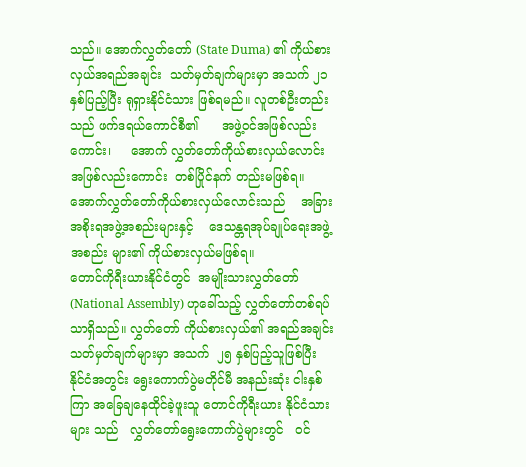သည်။ အောက်လွှတ်တော် (State Duma) ၏ ကိုယ်စားလှယ်အရည်အချင်း  သတ်မှတ်ချက်များမှာ အသက် ၂၁ နှစ်ပြည့်ပြီး ရုရှားနိုင်ငံသား ဖြစ်ရမည်။ လူတစ်ဦးတည်းသည် ဖက်ဒရယ်ကောင်စီ၏      အဖွဲ့ဝင်အဖြစ်လည်းကောင်း၊     အောက် လွှတ်တော်ကိုယ်စားလှယ်လောင်းအဖြစ်လည်းကောင်း  တစ်ပြိုင်နက် တည်းမဖြစ်ရ။     အောက်လွှတ်တော်ကိုယ်စားလှယ်လောင်းသည်    အခြားအစိုးရအဖွဲ့အစည်းများနှင့်    ဒေသန္တရအုပ်ချုပ်ရေးအဖွဲ့အစည်း များ၏ ကိုယ်စားလှယ်မဖြစ်ရ။
တောင်ကိုရီးယားနိုင်ငံတွင်  အမျိုးသားလွှတ်တော် (National Assembly) ဟုခေါ်သည့် လွှတ်တော်တစ်ရပ်သာရှိသည်။ လွှတ်တော် ကိုယ်စားလှယ်၏ အရည်အချင်းသတ်မှတ်ချက်များမှာ အသက်  ၂၅ နှစ်ပြည့်သူဖြစ်ပြီး နိုင်ငံအတွင်း ရွေးကောက်ပွဲမတိုင်မီ အနည်းဆုံး ငါးနှစ်ကြာ အခြေချနေထိုင်ခဲ့ဖူးသူ တောင်ကိုရီးယား နိုင်ငံသားများ သည်   လွှတ်တော်ရွေးကောက်ပွဲများတွင်   ဝင်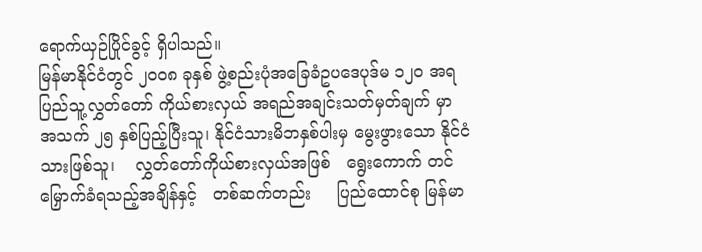ရောက်ယှဉ်ပြိုင်ခွင့် ရှိပါသည်။
မြန်မာနိုင်ငံတွင် ၂၀၀၈ ခုနှစ် ဖွဲ့စည်းပုံအခြေခံဥပဒေပုဒ်မ ၁၂၀ အရ ပြည်သူ့လွှတ်တော် ကိုယ်စားလှယ် အရည်အချင်းသတ်မှတ်ချက် မှာ အသက် ၂၅ နှစ်ပြည့်ပြီးသူ၊ နိုင်ငံသားမိဘနှစ်ပါးမှ မွေးဖွားသော နိုင်ငံသားဖြစ်သူ၊    လွှတ်တော်ကိုယ်စားလှယ်အဖြစ်   ရွေးကောက် တင်မြှောက်ခံရသည့်အချိန်နှင့်   တစ်ဆက်တည်း     ပြည်ထောင်စု မြန်မာ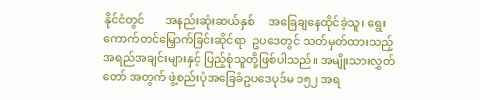နိုင်ငံတွင်       အနည်းဆုံးဆယ်နှစ်     အခြေချနေထိုင်ခဲ့သူ၊ ရွေးကောက်တင်မြှောက်ခြင်းဆိုင်ရာ  ဥပဒေတွင် သတ်မှတ်ထားသည့် အရည်အချင်းများနှင့် ပြည့်စုံသူတို့ဖြစ်ပါသည်။ အမျိုးသားလွှတ်တော် အတွက် ဖွဲ့စည်းပုံအခြေခံဥပဒေပုဒ်မ ၁၅၂ အရ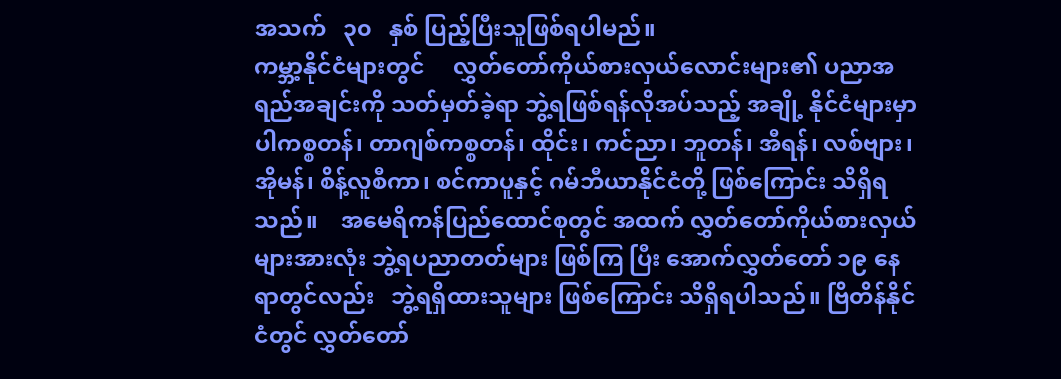အသက်   ၃၀   နှစ် ပြည့်ပြီးသူဖြစ်ရပါမည်။
ကမ္ဘာ့နိုင်ငံများတွင်     လွှတ်တော်ကိုယ်စားလှယ်လောင်းများ၏ ပညာအရည်အချင်းကို သတ်မှတ်ခဲ့ရာ ဘွဲ့ရဖြစ်ရန်လိုအပ်သည့် အချို့ နိုင်ငံများမှာ   ပါကစ္စတန်၊ တာဂျစ်ကစ္စတန်၊ ထိုင်း၊ ကင်ညာ၊ ဘူတန်၊ အီရန်၊ လစ်ဗျား၊ အိုမန်၊ စိန့်လူစီကာ၊ စင်ကာပူနှင့် ဂမ်ဘီယာနိုင်ငံတို့ ဖြစ်ကြောင်း သိရှိရသည်။    အမေရိကန်ပြည်ထောင်စုတွင် အထက် လွှတ်တော်ကိုယ်စားလှယ်များအားလုံး ဘွဲ့ရပညာတတ်များ ဖြစ်ကြ ပြီး အောက်လွှတ်တော် ၁၉ နေရာတွင်လည်း   ဘွဲ့ရရှိထားသူများ ဖြစ်ကြောင်း သိရှိရပါသည်။ ဗြိတိန်နိုင်ငံတွင် လွှတ်တော်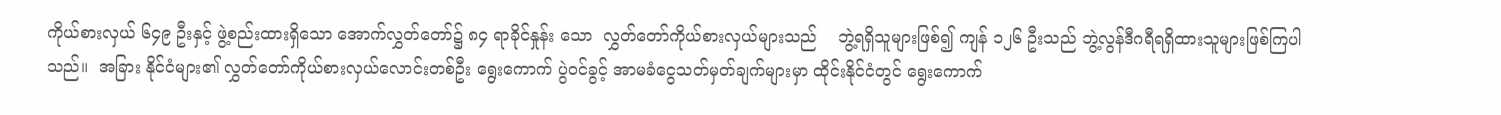ကိုယ်စားလှယ် ၆၄၉ ဦးနှင့် ဖွဲ့စည်းထားရှိသော အောက်လွှတ်တော်၌ ၈၄ ရာခိုင်နှုန်း သော  လွှတ်တော်ကိုယ်စားလှယ်များသည်    ဘွဲ့ရရှိသူများဖြစ်၍ ကျန် ၁၂၆ ဦးသည် ဘွဲ့လွန်ဒီဂရီရရှိထားသူများဖြစ်ကြပါသည်။  အခြား နိုင်ငံများ၏ လွှတ်တော်ကိုယ်စားလှယ်လောင်းတစ်ဦး ရွေးကောက် ပွဲဝင်ခွင့် အာမခံငွေသတ်မှတ်ချက်များမှာ ထိုင်းနိုင်ငံတွင် ရွေးကောက်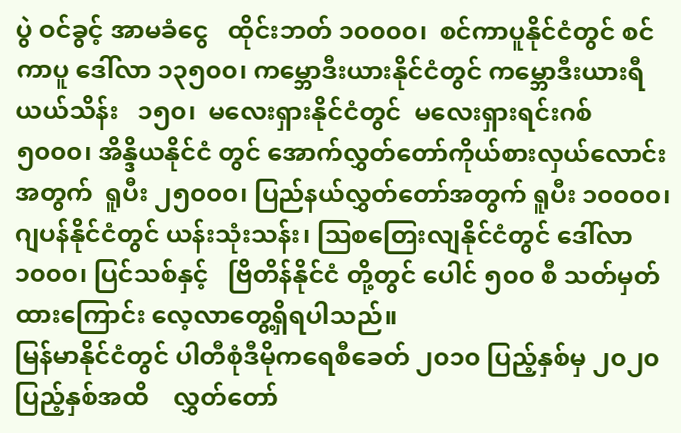ပွဲ ဝင်ခွင့် အာမခံငွေ   ထိုင်းဘတ် ၁၀၀၀၀၊  စင်ကာပူနိုင်ငံတွင် စင်ကာပူ ဒေါ်လာ ၁၃၅၀၀၊ ကမ္ဘောဒီးယားနိုင်ငံတွင် ကမ္ဘောဒီးယားရီယယ်သိန်း   ၁၅၀၊  မလေးရှားနိုင်ငံတွင်  မလေးရှားရင်းဂစ်  ၅၀၀၀၊ အိန္ဒိယနိုင်ငံ တွင် အောက်လွှတ်တော်ကိုယ်စားလှယ်လောင်းအတွက်  ရူပီး ၂၅၀၀၀၊ ပြည်နယ်လွှတ်တော်အတွက် ရူပီး ၁၀၀၀၀၊ ဂျပန်နိုင်ငံတွင် ယန်းသုံးသန်း၊ ဩစတြေးလျနိုင်ငံတွင် ဒေါ်လာ ၁၀၀၀၊ ပြင်သစ်နှင့်   ဗြိတိန်နိုင်ငံ တို့တွင် ပေါင် ၅၀၀ စီ သတ်မှတ်ထားကြောင်း လေ့လာတွေ့ရှိရပါသည်။
မြန်မာနိုင်ငံတွင် ပါတီစုံဒီမိုကရေစီခေတ် ၂၀၁၀ ပြည့်နှစ်မှ ၂၀၂၀ ပြည့်နှစ်အထိ    လွှတ်တော်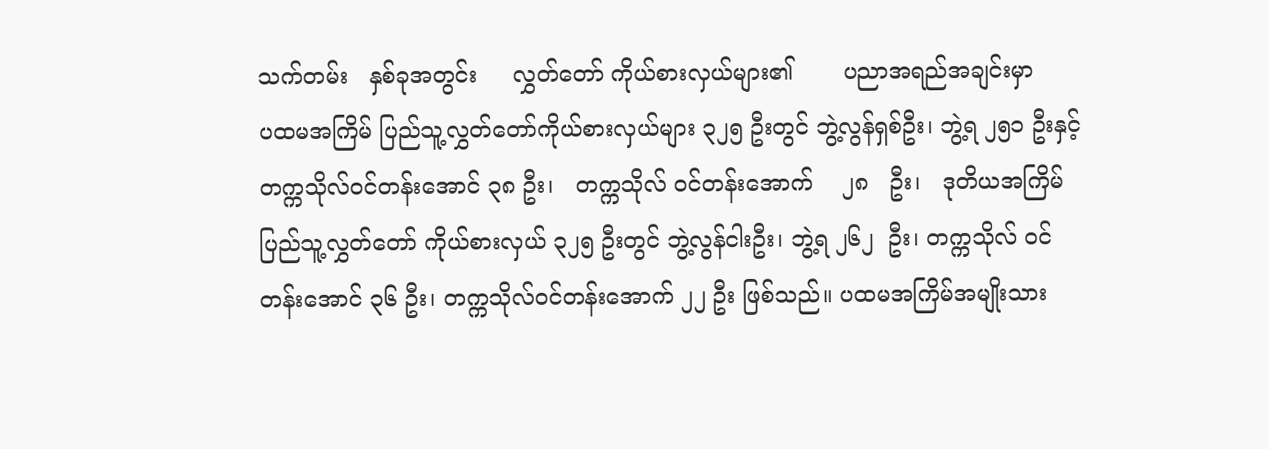သက်တမ်း   နှစ်ခုအတွင်း     လွှတ်တော် ကိုယ်စားလှယ်များ၏       ပညာအရည်အချင်းမှာ       ပထမအကြိမ် ပြည်သူ့လွှတ်တော်ကိုယ်စားလှယ်များ ၃၂၅ ဦးတွင် ဘွဲ့လွန်ရှစ်ဦး၊ ဘွဲ့ရ ၂၅၁ ဦးနှင့် တက္ကသိုလ်ဝင်တန်းအောင် ၃၈ ဦး၊   တက္ကသိုလ် ဝင်တန်းအောက်    ၂၈   ဦး၊   ဒုတိယအကြိမ် ပြည်သူ့လွှတ်တော် ကိုယ်စားလှယ် ၃၂၅ ဦးတွင် ဘွဲ့လွန်ငါးဦး၊ ဘွဲ့ရ ၂၆၂  ဦး၊ တက္ကသိုလ် ဝင်တန်းအောင် ၃၆ ဦး၊ တက္ကသိုလ်ဝင်တန်းအောက် ၂၂ ဦး ဖြစ်သည်။ ပထမအကြိမ်အမျိုးသား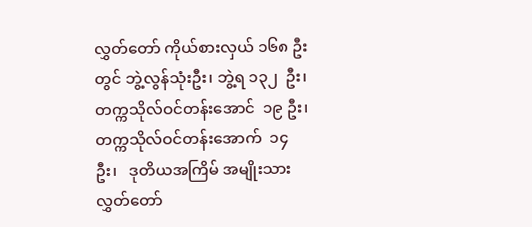လွှတ်တော် ကိုယ်စားလှယ် ၁၆၈ ဦးတွင် ဘွဲ့လွန်သုံးဦး၊ ဘွဲ့ရ ၁၃၂  ဦး၊ တက္ကသိုလ်ဝင်တန်းအောင်  ၁၉ ဦး၊ တက္ကသိုလ်ဝင်တန်းအောက်  ၁၄  ဦး၊   ဒုတိယအကြိမ် အမျိုးသား လွှတ်တော်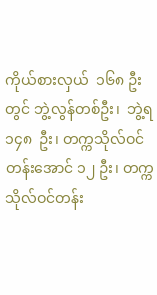ကိုယ်စားလှယ်  ၁၆၈ ဦးတွင် ဘွဲ့လွန်တစ်ဦး၊  ဘွဲ့ရ    ၁၄၈  ဦး၊ တက္ကသိုလ်ဝင်တန်းအောင် ၁၂ ဦး၊ တက္ကသိုလ်ဝင်တန်း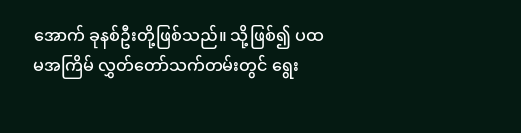အောက် ခုနစ်ဦးတို့ဖြစ်သည်။ သို့ဖြစ်၍ ပထမအကြိမ် လွှတ်တော်သက်တမ်းတွင် ရွေး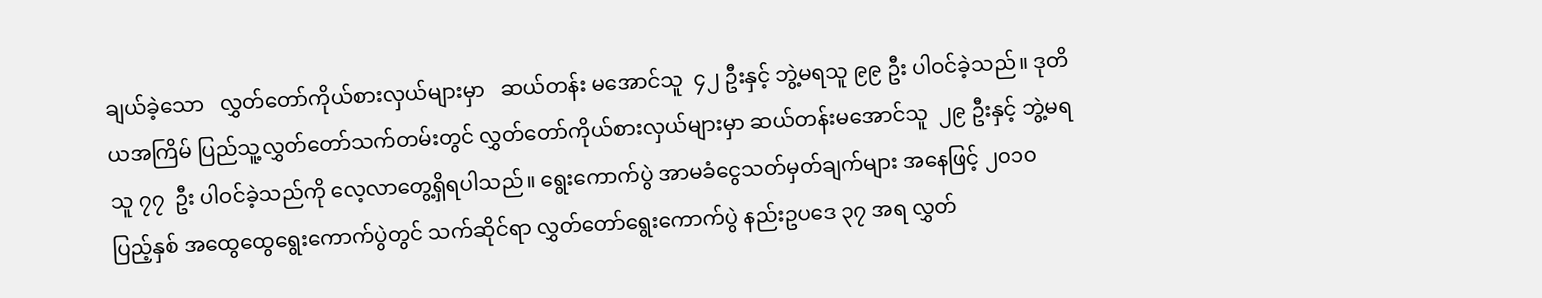ချယ်ခဲ့သော   လွှတ်တော်ကိုယ်စားလှယ်များမှာ   ဆယ်တန်း မအောင်သူ  ၄၂ ဦးနှင့် ဘွဲ့မရသူ ၉၉ ဦး ပါဝင်ခဲ့သည်။ ဒုတိယအကြိမ် ပြည်သူ့လွှတ်တော်သက်တမ်းတွင် လွှတ်တော်ကိုယ်စားလှယ်များမှာ ဆယ်တန်းမအောင်သူ  ၂၉ ဦးနှင့် ဘွဲ့မရသူ ၇၇  ဦး ပါဝင်ခဲ့သည်ကို လေ့လာတွေ့ရှိရပါသည်။ ရွေးကောက်ပွဲ အာမခံငွေသတ်မှတ်ချက်များ အနေဖြင့် ၂၀၁၀ ပြည့်နှစ် အထွေထွေရွေးကောက်ပွဲတွင် သက်ဆိုင်ရာ လွှတ်တော်ရွေးကောက်ပွဲ နည်းဥပဒေ ၃၇ အရ လွှတ်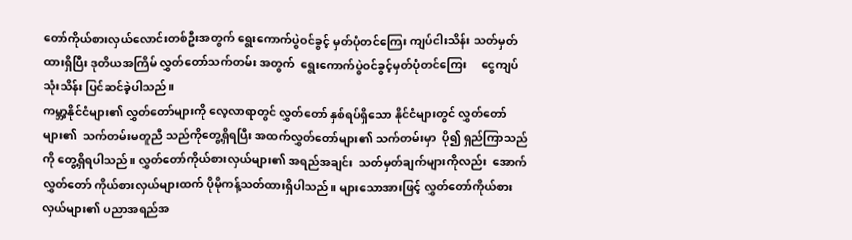တော်ကိုယ်စားလှယ်လောင်းတစ်ဦးအတွက် ရွေးကောက်ပွဲဝင်ခွင့် မှတ်ပုံတင်ကြေး ကျပ်ငါးသိန်း သတ်မှတ်ထားရှိပြီး ဒုတိယအကြိမ် လွှတ်တော်သက်တမ်း အတွက်  ရွေးကောက်ပွဲဝင်ခွင့်မှတ်ပုံတင်ကြေး     ငွေကျပ်သုံးသိန်း ပြင်ဆင်ခဲ့ပါသည်။
ကမ္ဘာ့နိုင်ငံများ၏ လွှတ်တော်များကို လေ့လာရာတွင် လွှတ်တော် နှစ်ရပ်ရှိသော နိုင်ငံများတွင် လွှတ်တော်များ၏  သက်တမ်းမတူညီ သည်ကိုတွေ့ရှိရပြီး အထက်လွှတ်တော်များ၏ သက်တမ်းမှာ  ပို၍ ရှည်ကြာသည်ကို တွေ့ရှိရပါသည်။ လွှတ်တော်ကိုယ်စားလှယ်များ၏ အရည်အချင်း  သတ်မှတ်ချက်များကိုလည်း  အောက်လွှတ်တော် ကိုယ်စားလှယ်များထက် ပိုမိုကန့်သတ်ထားရှိပါသည်။ များသောအားဖြင့် လွှတ်တော်ကိုယ်စားလှယ်များ၏ ပညာအရည်အ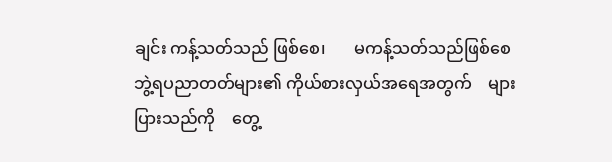ချင်း ကန့်သတ်သည် ဖြစ်စေ၊       မကန့်သတ်သည်ဖြစ်စေ       ဘွဲ့ရပညာတတ်များ၏ ကိုယ်စားလှယ်အရေအတွက်    များပြားသည်ကို    တွေ့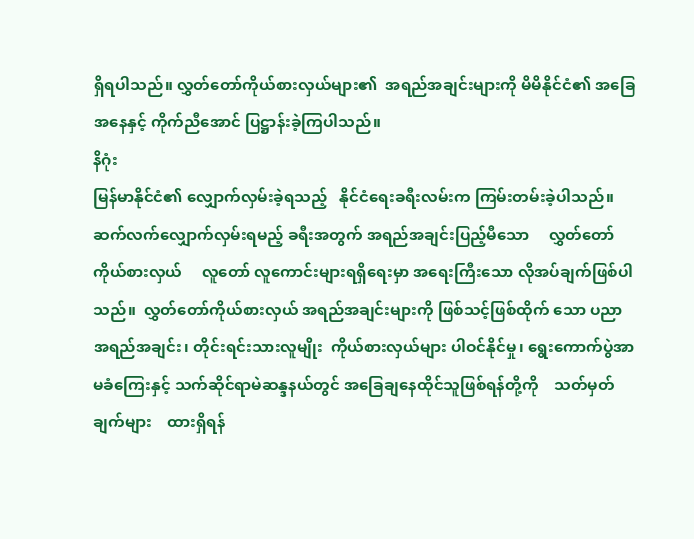ရှိရပါသည်။ လွှတ်တော်ကိုယ်စားလှယ်များ၏  အရည်အချင်းများကို မိမိနိုင်ငံ၏ အခြေအနေနှင့် ကိုက်ညီအောင် ပြဋ္ဌာန်းခဲ့ကြပါသည်။
နိဂုံး
မြန်မာနိုင်ငံ၏ လျှောက်လှမ်းခဲ့ရသည့်   နိုင်ငံရေးခရီးလမ်းက ကြမ်းတမ်းခဲ့ပါသည်။ ဆက်လက်လျှောက်လှမ်းရမည့် ခရီးအတွက် အရည်အချင်းပြည့်မီသော     လွှတ်တော်ကိုယ်စားလှယ်     လူတော် လူကောင်းများရရှိရေးမှာ အရေးကြီးသော လိုအပ်ချက်ဖြစ်ပါသည်။  လွှတ်တော်ကိုယ်စားလှယ် အရည်အချင်းများကို ဖြစ်သင့်ဖြစ်ထိုက် သော ပညာအရည်အချင်း၊ တိုင်းရင်းသားလူမျိုး  ကိုယ်စားလှယ်များ ပါဝင်နိုင်မှု၊ ရွေးကောက်ပွဲအာမခံကြေးနှင့် သက်ဆိုင်ရာမဲဆန္ဒနယ်တွင် အခြေချနေထိုင်သူဖြစ်ရန်တို့ကို    သတ်မှတ်ချက်များ    ထားရှိရန်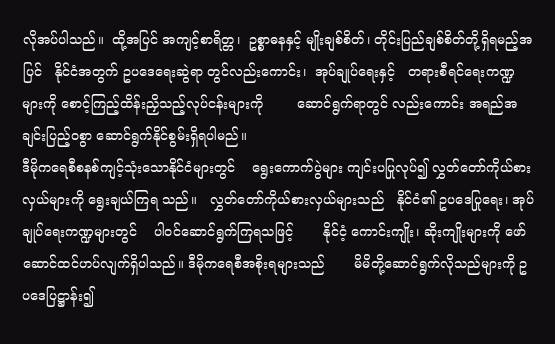လိုအပ်ပါသည်။  ထို့အပြင် အကျင့်စာရိတ္တ၊  ဥစ္စာဓနနှင့် မျိုးချစ်စိတ်၊ တိုင်းပြည်ချစ်စိတ်တို့ရှိရမည့်အပြင်   နိုင်ငံအတွက် ဥပဒေရေးဆွဲရာ တွင်လည်းကောင်း၊  အုပ်ချုပ်ရေးနှင့်   တရားစီရင်ရေးကဏ္ဍများကို စောင့်ကြည့်ထိန်းညှိသည့်လုပ်ငန်းများကို        ဆောင်ရွက်ရာတွင် လည်းကောင်း အရည်အချင်းပြည့်ဝစွာ ဆောင်ရွက်နိုင်စွမ်းရှိရပါမည်။
ဒီမိုကရေစီစနစ်ကျင့်သုံးသောနိုင်ငံများတွင်    ရွေးကောက်ပွဲများ ကျင်းပပြုလုပ်၍ လွှတ်တော်ကိုယ်စားလှယ်များကို ရွေးချယ်ကြရ သည်။   လွှတ်တော်ကိုယ်စားလှယ်များသည်   နိုင်ငံ၏ ဥပဒေပြုရေး၊ အုပ်ချုပ်ရေးကဏ္ဍများတွင်    ပါဝင်ဆောင်ရွက်ကြရသဖြင့်       နိုင်ငံ့ ကောင်းကျိုး၊ ဆိုးကျိုးများကို ဖော်ဆောင်ထင်ဟပ်လျက်ရှိပါသည်။ ဒီမိုကရေစီအစိုးရများသည်       မိမိတို့ဆောင်ရွက်လိုသည်များကို ဥပဒေပြဋ္ဌာန်း၍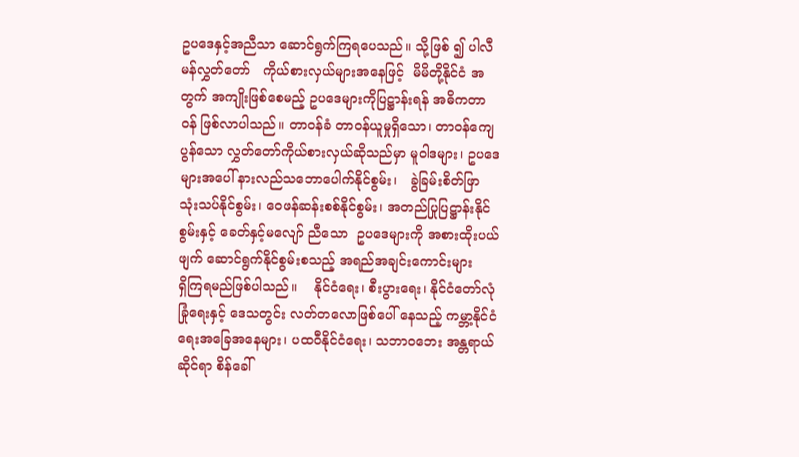ဥပဒေနှင့်အညီသာ ဆောင်ရွက်ကြရပေသည်။ သို့ဖြစ် ၍ ပါလီမန်လွှတ်တော်   ကိုယ်စားလှယ်များအနေဖြင့်  မိမိတို့နိုင်ငံ အတွက် အကျိုးဖြစ်စေမည့် ဥပဒေများကိုပြဋ္ဌာန်းရန် အဓိကတာဝန် ဖြစ်လာပါသည်။ တာဝန်ခံ တာဝန်ယူမှုရှိသော၊ တာဝန်ကျေပွန်သော လွှတ်တော်ကိုယ်စားလှယ်ဆိုသည်မှာ မူဝါဒများ၊ ဥပဒေများအပေါ် နားလည်သဘောပေါက်နိုင်စွမ်း၊   ခွဲခြမ်းစိတ်ဖြာ   သုံးသပ်နိုင်စွမ်း၊ ဝေဖန်ဆန်းစစ်နိုင်စွမ်း၊ အတည်ပြုပြဋ္ဌာန်းနိုင်စွမ်းနှင့် ခေတ်နှင့်မလျော် ညီသော  ဥပဒေများကို အစားထိုးပယ်ဖျက် ဆောင်ရွက်နိုင်စွမ်းစသည့် အရည်အချင်းကောင်းများ      ရှိကြရမည်ဖြစ်ပါသည်။    နိုင်ငံရေး၊ စီးပွားရေး၊ နိုင်ငံတော်လုံခြုံရေးနှင့် ဒေသတွင်း လတ်တလောဖြစ်ပေါ် နေသည့် ကမ္ဘာ့နိုင်ငံရေးအခြေအနေများ၊ ပထဝီနိုင်ငံရေး၊ သဘာဝဘေး အန္တရာယ်ဆိုင်ရာ စိန်ခေါ်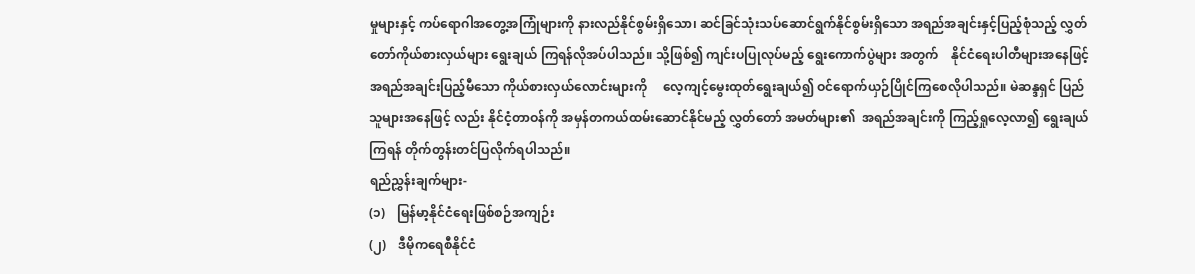မှုများနှင့် ကပ်ရောဂါအတွေ့အကြုံများကို နားလည်နိုင်စွမ်းရှိသော၊ ဆင်ခြင်သုံးသပ်ဆောင်ရွက်နိုင်စွမ်းရှိသော အရည်အချင်းနှင့်ပြည့်စုံသည့် လွှတ်တော်ကိုယ်စားလှယ်များ ရွေးချယ် ကြရန်လိုအပ်ပါသည်။ သို့ဖြစ်၍ ကျင်းပပြုလုပ်မည့် ရွေးကောက်ပွဲများ အတွက်    နိုင်ငံရေးပါတီများအနေဖြင့်     အရည်အချင်းပြည့်မီသော ကိုယ်စားလှယ်လောင်းများကို     လေ့ကျင့်မွေးထုတ်ရွေးချယ်၍ ဝင်ရောက်ယှဉ်ပြိုင်ကြစေလိုပါသည်။ မဲဆန္ဒရှင် ပြည်သူများအနေဖြင့် လည်း နိုင်ငံ့တာဝန်ကို အမှန်တကယ်ထမ်းဆောင်နိုင်မည့် လွှတ်တော် အမတ်များ၏  အရည်အချင်းကို ကြည့်ရှုလေ့လာ၍ ရွေးချယ်ကြရန် တိုက်တွန်းတင်ပြလိုက်ရပါသည်။
ရည်ညွှန်းချက်များ-
(၁)    မြန်မာ့နိုင်ငံရေးဖြစ်စဉ်အကျဉ်း
(၂)    ဒီမိုကရေစီနိုင်ငံ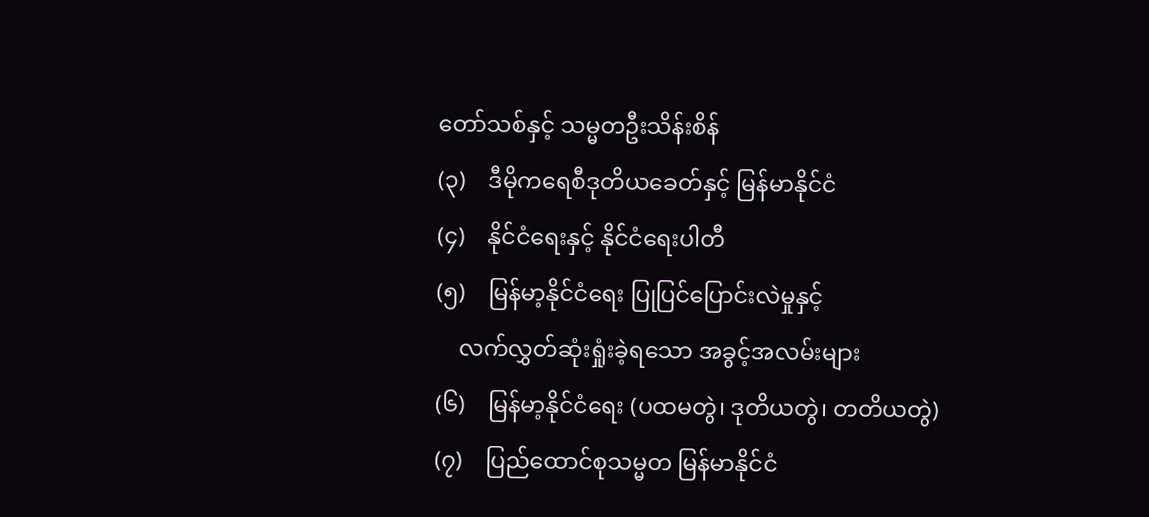တော်သစ်နှင့် သမ္မတဦးသိန်းစိန်
(၃)    ဒီမိုကရေစီဒုတိယခေတ်နှင့် မြန်မာနိုင်ငံ
(၄)    နိုင်ငံရေးနှင့် နိုင်ငံရေးပါတီ
(၅)    မြန်မာ့နိုင်ငံရေး ပြုပြင်ပြောင်းလဲမှုနှင့်
    လက်လွှတ်ဆုံးရှုံးခဲ့ရသော အခွင့်အလမ်းများ
(၆)    မြန်မာ့နိုင်ငံရေး (ပထမတွဲ၊ ဒုတိယတွဲ၊ တတိယတွဲ)
(၇)    ပြည်ထောင်စုသမ္မတ မြန်မာနိုင်ငံ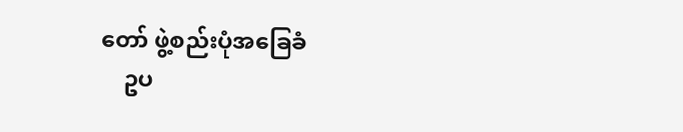တော် ဖွဲ့စည်းပုံအခြေခံ
    ဥပ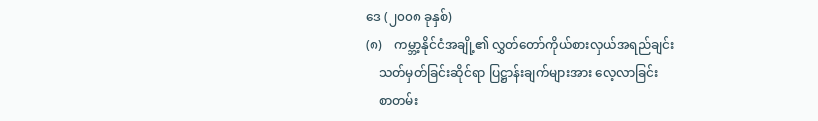ဒေ (၂၀၀၈ ခုနှစ်)
(၈)    ကမ္ဘာ့နိုင်ငံအချို့၏ လွှတ်တော်ကိုယ်စားလှယ်အရည်ချင်း
    သတ်မှတ်ခြင်းဆိုင်ရာ ပြဋ္ဌာန်းချက်များအား လေ့လာခြင်း
    စာတမ်း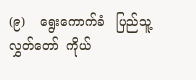(၉)    ရွေးကောက်ခံ   ပြည်သူ့လွှတ်တော်  ကိုယ်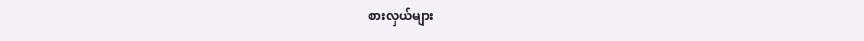စားလှယ်များ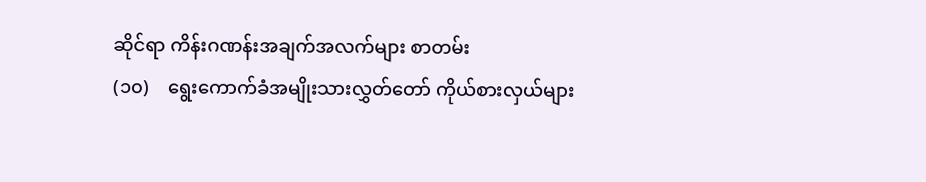ဆိုင်ရာ ကိန်းဂဏန်းအချက်အလက်များ စာတမ်း
(၁၀)    ရွေးကောက်ခံအမျိုးသားလွှတ်တော် ကိုယ်စားလှယ်များ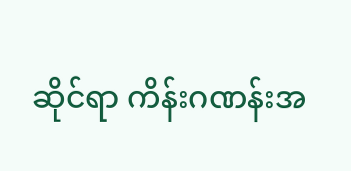ဆိုင်ရာ ကိန်းဂဏန်းအ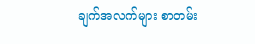ချက်အလက်များ စာတမ်း